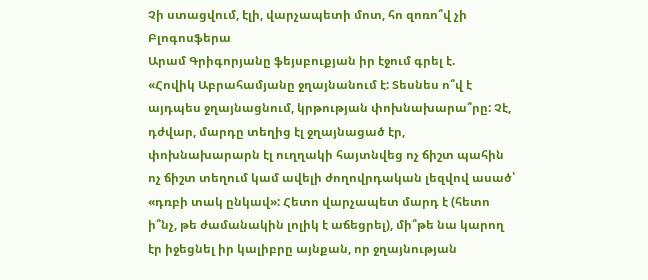Չի ստացվում, էլի, վարչապետի մոտ, հո զոռո՞վ չի
Բլոգոսֆերա
Արամ Գրիգորյանը ֆեյսբուքյան իր էջում գրել է.
«Հովիկ Աբրահամյանը ջղայնանում է: Տեսնես ո՞վ է այդպես ջղայնացնում, կրթության փոխնախարա՞րը: Չէ, դժվար, մարդը տեղից էլ ջղայնացած էր, փոխնախարարն էլ ուղղակի հայտնվեց ոչ ճիշտ պահին ոչ ճիշտ տեղում կամ ավելի ժողովրդական լեզվով ասած՝ «դռբի տակ ընկավ»: Հետո վարչապետ մարդ է (հետո ի՞նչ, թե ժամանակին լոլիկ է աճեցրել), մի՞թե նա կարող էր իջեցնել իր կալիբրը այնքան, որ ջղայնության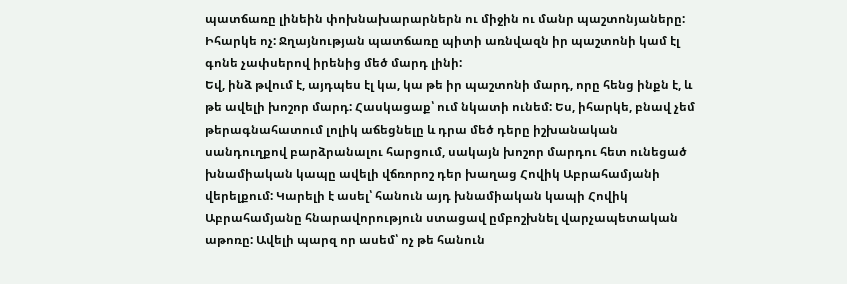պատճառը լինեին փոխնախարարներն ու միջին ու մանր պաշտոնյաները: Իհարկե ոչ: Ջղայնության պատճառը պիտի առնվազն իր պաշտոնի կամ էլ գոնե չափսերով իրենից մեծ մարդ լինի:
Եվ, ինձ թվում է, այդպես էլ կա, կա թե իր պաշտոնի մարդ, որը հենց ինքն է, և թե ավելի խոշոր մարդ: Հասկացաք՝ ում նկատի ունեմ: Ես, իհարկե, բնավ չեմ թերագնահատում լոլիկ աճեցնելը և դրա մեծ դերը իշխանական սանդուղքով բարձրանալու հարցում, սակայն խոշոր մարդու հետ ունեցած խնամիական կապը ավելի վճռորոշ դեր խաղաց Հովիկ Աբրահամյանի վերելքում: Կարելի է ասել՝ հանուն այդ խնամիական կապի Հովիկ Աբրահամյանը հնարավորություն ստացավ ըմբոշխնել վարչապետական աթոռը: Ավելի պարզ որ ասեմ՝ ոչ թե հանուն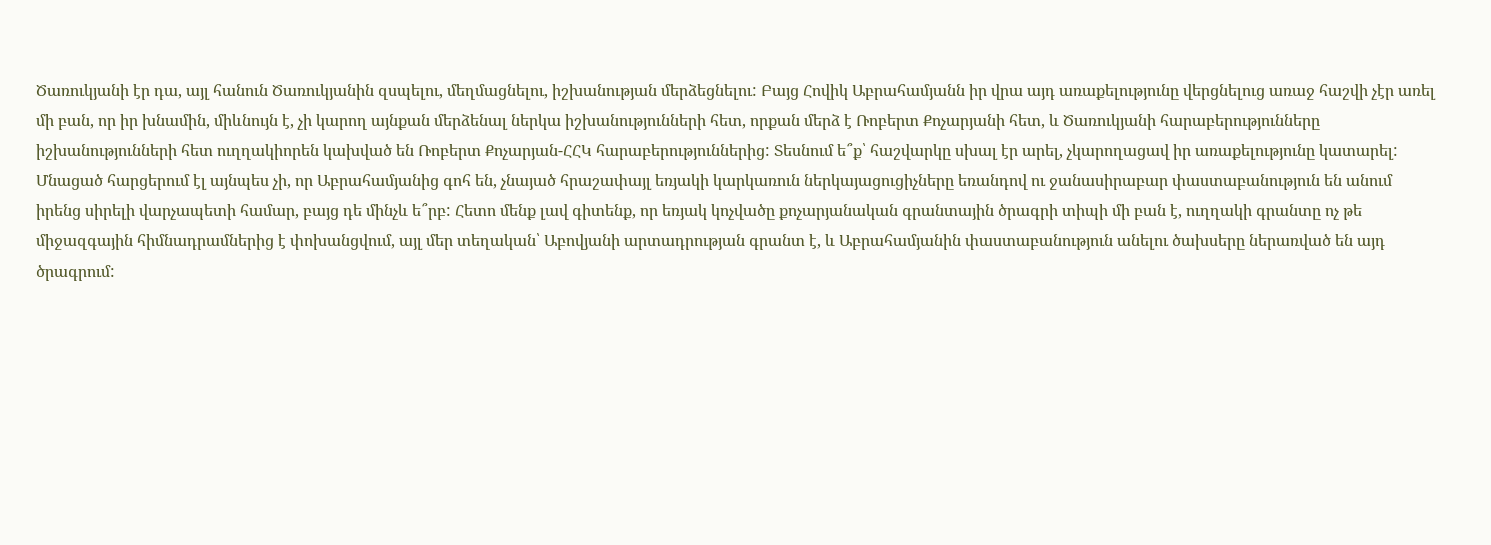Ծառուկյանի էր դա, այլ հանուն Ծառուկյանին զսպելու, մեղմացնելու, իշխանության մերձեցնելու: Բայց Հովիկ Աբրահամյանն իր վրա այդ առաքելությունը վերցնելուց առաջ հաշվի չէր առել մի բան, որ իր խնամին, միևնույն է, չի կարող այնքան մերձենալ ներկա իշխանությունների հետ, որքան մերձ է Ռոբերտ Քոչարյանի հետ, և Ծառուկյանի հարաբերությունները իշխանությունների հետ ուղղակիորեն կախված են Ռոբերտ Քոչարյան-ՀՀԿ հարաբերություններից: Տեսնում ե՞ք՝ հաշվարկը սխալ էր արել, չկարողացավ իր առաքելությունը կատարել:
Մնացած հարցերում էլ այնպես չի, որ Աբրահամյանից գոհ են, չնայած հրաշափայլ եռյակի կարկառուն ներկայացուցիչները եռանդով ու ջանասիրաբար փաստաբանություն են անում իրենց սիրելի վարչապետի համար, բայց դե մինչև ե՞րբ: Հետո մենք լավ գիտենք, որ եռյակ կոչվածը քոչարյանական գրանտային ծրագրի տիպի մի բան է, ուղղակի գրանտը ոչ թե միջազգային հիմնադրամներից է փոխանցվում, այլ մեր տեղական՝ Աբովյանի արտադրության գրանտ է, և Աբրահամյանին փաստաբանություն անելու ծախսերը ներառված են այդ ծրագրում: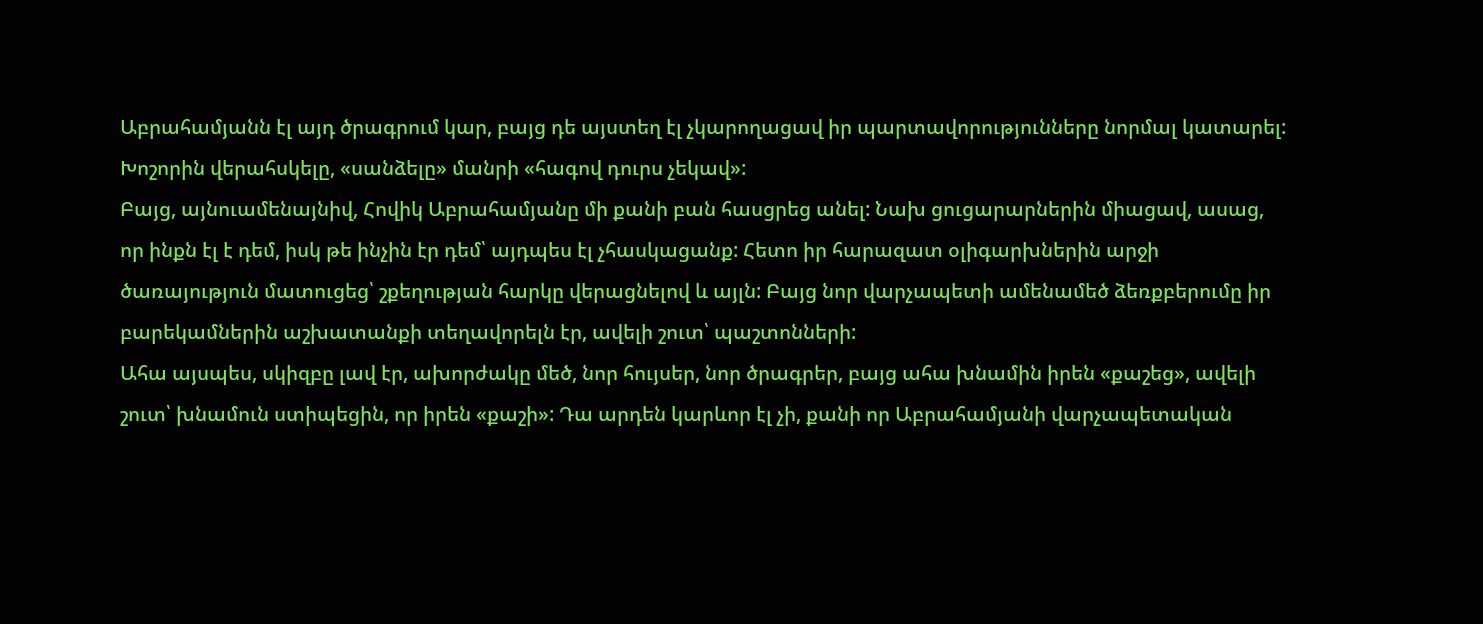Աբրահամյանն էլ այդ ծրագրում կար, բայց դե այստեղ էլ չկարողացավ իր պարտավորությունները նորմալ կատարել: Խոշորին վերահսկելը, «սանձելը» մանրի «հագով դուրս չեկավ»:
Բայց, այնուամենայնիվ, Հովիկ Աբրահամյանը մի քանի բան հասցրեց անել: Նախ ցուցարարներին միացավ, ասաց, որ ինքն էլ է դեմ, իսկ թե ինչին էր դեմ՝ այդպես էլ չհասկացանք: Հետո իր հարազատ օլիգարխներին արջի ծառայություն մատուցեց՝ շքեղության հարկը վերացնելով և այլն: Բայց նոր վարչապետի ամենամեծ ձեռքբերումը իր բարեկամներին աշխատանքի տեղավորելն էր, ավելի շուտ՝ պաշտոնների:
Ահա այսպես, սկիզբը լավ էր, ախորժակը մեծ, նոր հույսեր, նոր ծրագրեր, բայց ահա խնամին իրեն «քաշեց», ավելի շուտ՝ խնամուն ստիպեցին, որ իրեն «քաշի»: Դա արդեն կարևոր էլ չի, քանի որ Աբրահամյանի վարչապետական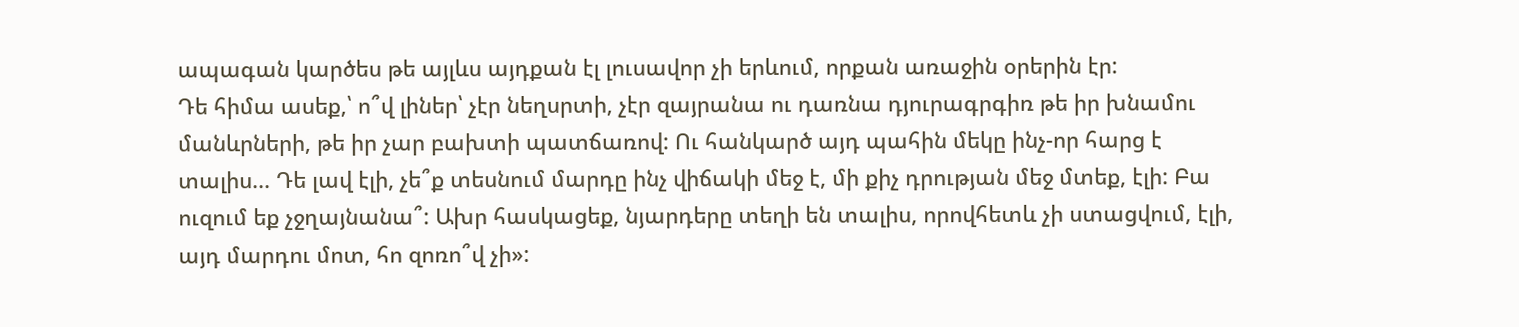ապագան կարծես թե այլևս այդքան էլ լուսավոր չի երևում, որքան առաջին օրերին էր:
Դե հիմա ասեք,՝ ո՞վ լիներ՝ չէր նեղսրտի, չէր զայրանա ու դառնա դյուրագրգիռ թե իր խնամու մանևրների, թե իր չար բախտի պատճառով: Ու հանկարծ այդ պահին մեկը ինչ-որ հարց է տալիս... Դե լավ էլի, չե՞ք տեսնում մարդը ինչ վիճակի մեջ է, մի քիչ դրության մեջ մտեք, էլի: Բա ուզում եք չջղայնանա՞: Ախր հասկացեք, նյարդերը տեղի են տալիս, որովհետև չի ստացվում, էլի, այդ մարդու մոտ, հո զոռո՞վ չի»: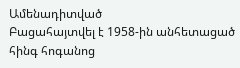Ամենադիտված
Բացահայտվել է 1958-ին անհետացած հինգ հոգանոց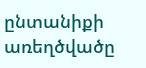ընտանիքի առեղծվածը